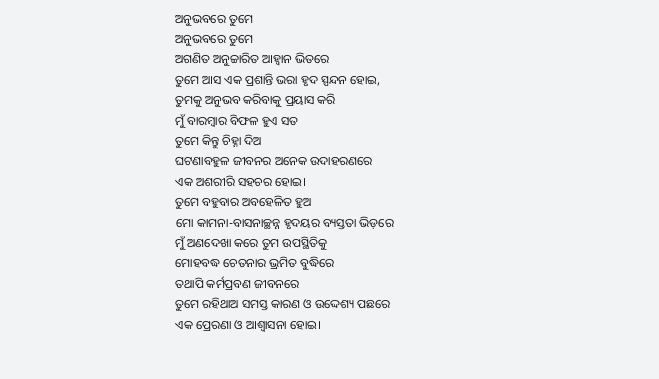ଅନୁଭବରେ ତୁମେ
ଅନୁଭବରେ ତୁମେ
ଅଗଣିତ ଅନୁଚ୍ଚାରିତ ଆହ୍ୱାନ ଭିତରେ
ତୁମେ ଆସ ଏକ ପ୍ରଶାନ୍ତି ଭରା ହୃଦ ସ୍ପନ୍ଦନ ହୋଇ,
ତୁମକୁ ଅନୁଭବ କରିବାକୁ ପ୍ରୟାସ କରି
ମୁଁ ବାରମ୍ବାର ବିଫଳ ହୁଏ ସତ
ତୁମେ କିନ୍ତୁ ଚିହ୍ନା ଦିଅ
ଘଟଣାବହୁଳ ଜୀବନର ଅନେକ ଉଦାହରଣରେ
ଏକ ଅଶରୀରି ସହଚର ହୋଇ।
ତୁମେ ବହୁବାର ଅବହେଳିତ ହୁଅ
ମୋ କାମନା-ବାସନାଚ୍ଛନ୍ନ ହୃଦୟର ବ୍ୟସ୍ତତା ଭିଡ଼ରେ
ମୁଁ ଅଣଦେଖା କରେ ତୁମ ଉପସ୍ଥିତିକୁ
ମୋହବଦ୍ଧ ଚେତନାର ଭ୍ରମିତ ବୁଦ୍ଧିରେ
ତଥାପି କର୍ମପ୍ରବଣ ଜୀବନରେ
ତୁମେ ରହିଥାଅ ସମସ୍ତ କାରଣ ଓ ଉଦ୍ଦେଶ୍ୟ ପଛରେ
ଏକ ପ୍ରେରଣା ଓ ଆଶ୍ୱାସନା ହୋଇ।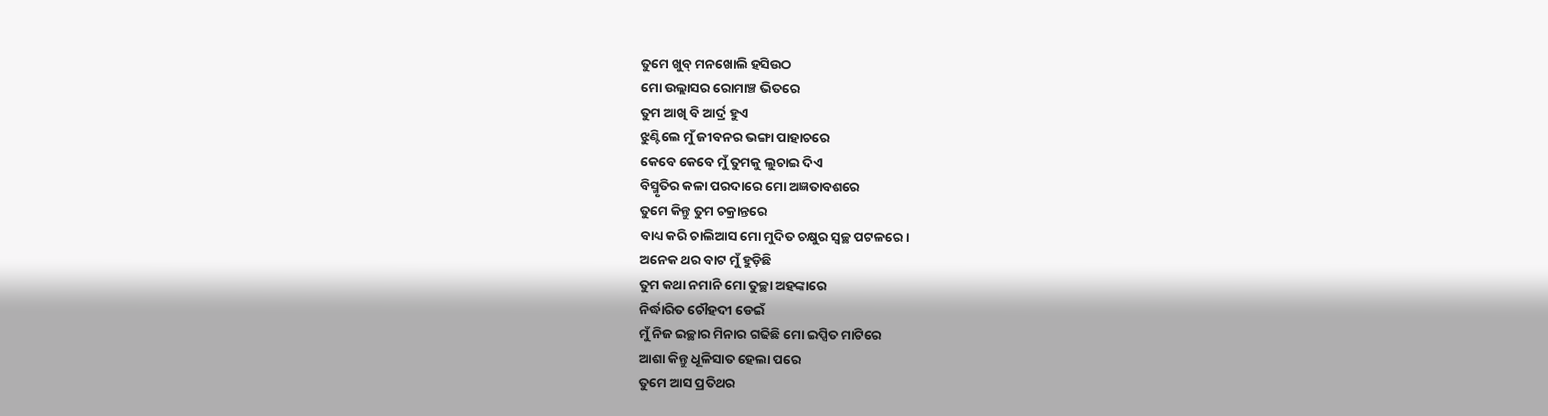ତୁମେ ଖୁବ୍ ମନଖୋଲି ହସିଉଠ
ମୋ ଉଲ୍ଲାସର ରୋମାଞ୍ଚ ଭିତରେ
ତୁମ ଆଖି ବି ଆର୍ଦ୍ର ହୁଏ
ଝୁଣ୍ଟିଲେ ମୁଁ ଜୀବନର ଭଙ୍ଗା ପାହାଚରେ
କେବେ କେବେ ମୁଁ ତୁମକୁ ଲୁଚାଇ ଦିଏ
ବିସ୍ମୃତିର କଳା ପରଦାରେ ମୋ ଅଜ୍ଞତାବଶରେ
ତୁମେ କିନ୍ତୁ ତୁମ ଚକ୍ରାନ୍ତରେ
ବାଧ୍ୟ କରି ଚାଲିଆସ ମୋ ମୁଦିତ ଚକ୍ଷୁର ସ୍ୱଚ୍ଛ ପଟଳରେ।
ଅନେକ ଥର ବାଟ ମୁଁ ହୁଡ଼ିଛି
ତୁମ କଥା ନମାନି ମୋ ତୁଚ୍ଛା ଅହଙ୍କାରେ
ନିର୍ଦ୍ଧାରିତ ଚୌହଦୀ ଡେଇଁ
ମୁଁ ନିଜ ଇଚ୍ଛାର ମିନାର ଗଢିଛି ମୋ ଇପ୍ସିତ ମାଟିରେ
ଆଶା କିନ୍ତୁ ଧୂଳିସାତ ହେଲା ପରେ
ତୁମେ ଆସ ପ୍ରତିଥର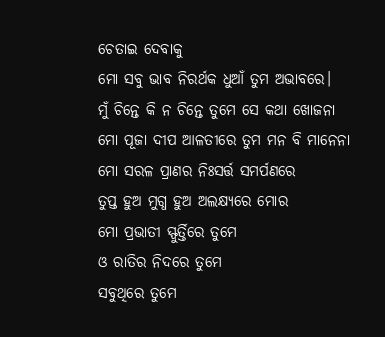ଚେତାଇ ଦେବାକୁ
ମୋ ସବୁ ଭାବ ନିରର୍ଥକ ଧୁଆଁ ତୁମ ଅଭାବରେ।
ମୁଁ ଚିନ୍ତେ କି ନ ଚିନ୍ତେ ତୁମେ ସେ କଥା ଖୋଜନା
ମୋ ପୂଜା ଦୀପ ଆଳତୀରେ ତୁମ ମନ ବି ମାନେନା
ମୋ ସରଳ ପ୍ରାଣର ନିଃସର୍ତ୍ତ ସମର୍ପଣରେ
ତୁପ୍ତ ହୁଅ ମୁଗ୍ଧ ହୁଅ ଅଲକ୍ଷ୍ୟରେ ମୋର
ମୋ ପ୍ରଭାତୀ ସ୍ଫୁର୍ତ୍ତିରେ ତୁମେ
ଓ ରାତିର ନିଦରେ ତୁମେ
ସବୁଥିରେ ତୁମେ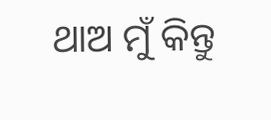ଥାଅ ମୁଁ କିନ୍ତୁ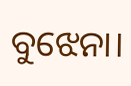ବୁଝେନା।